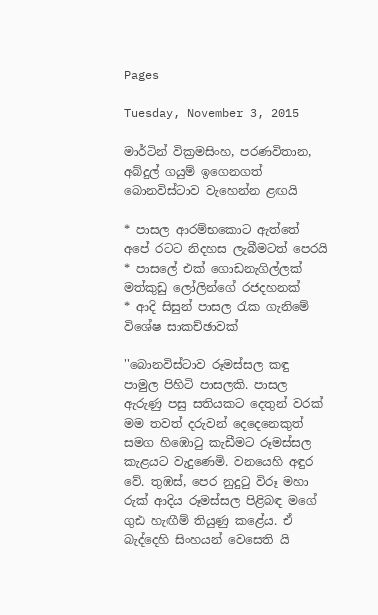Pages

Tuesday, November 3, 2015

මාර්ටින් වික්‍රමසිංහ, පරණවිතාන, අබ්දුල් ගයුම් ඉගෙනගත් බොනවිස්‌ටාව වැහෙන්න ළඟයි

* පාසල ආරම්භකොට ඇත්තේ අපේ රටට නිදහස ලැබීමටත් පෙරයි
* පාසලේ එක්‌ ගොඩනැගිල්ලක්‌ මත්කුඩු ලෝලින්ගේ රජදහනක්‌
* ආදි සිසුන් පාසල රැක ගැනිමේ විශේෂ සාකච්ඡාවක්‌

''බොනවිස්‌ටාව රූමස්‌සල කඳු පාමුල පිහිටි පාසලකි. පාසල ඇරුණු පසු සතියකට දෙතුන් වරක්‌ මම තවත් දරුවන් දෙදෙනෙකුත් සමග හිඹොටු කැඩීමට රූමස්‌සල කැළයට වැදුණෙමි. වනයෙහි අඳුර වේ. තුඹස්‌, පෙර නුදුටු විරූ මහා රුක්‌ ආදිය රූමස්‌සල පිළිබඳ මගේ ගුඪ හැඟීම් තියුණු කළේය. ඒ බැද්දෙහි සිංහයන් වෙසෙති යි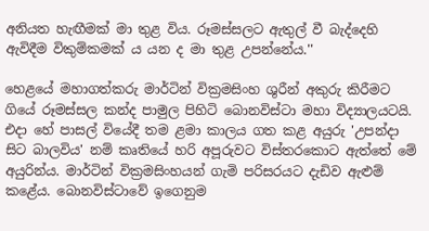අනියත හැඟීමක්‌ මා තුළ විය. රූමස්‌සලට ඇතුල් වී බැද්දෙහි ඇවිදීම විකුම්කමක්‌ ය යන ද මා තුළ උපන්නේය.''

හෙළයේ මහාගත්කරු මාර්ටින් වික්‍රමසිංහ ශුරීන් අකුරු කිරීමට ගියේ රූමස්‌සල කන්ද පාමුල පිහිටි බොනවිස්‌ටා මහා විද්‍යාලයටයි. එදා හේ පාසල් වියේදී තම ළමා කාලය ගත කළ අයුරු 'උපන්දා සිට බාලවිය' නම් කෘතියේ හරි අපූරුවට විස්‌තරකොට ඇත්තේ මේ අයුරින්ය. මාර්ටින් වික්‍රමසිංහයන් ගැමි පරිසරයට දැඩිව ඇළුම් කළේය. බොනවිස්‌ටාවේ ඉගෙනුම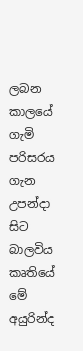ලබන කාලයේ ගැමි පරිසරය ගැන උපන්දා සිට බාලවිය කෘතියේ මේ අයුරින්ද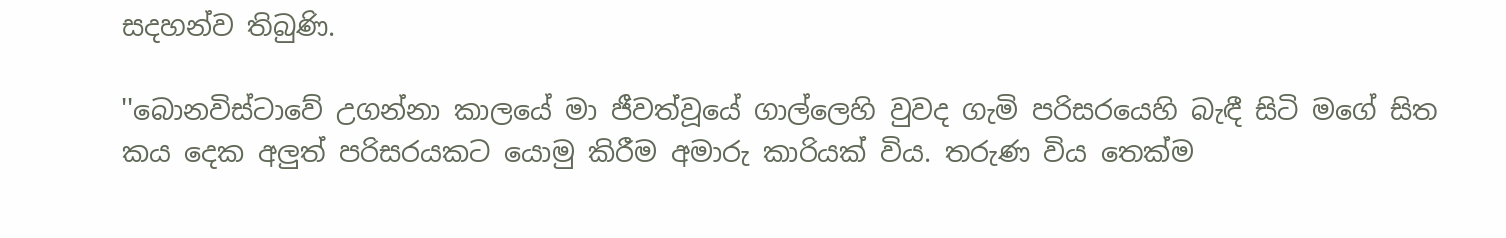සදහන්ව තිබුණි.

''බොනවිස්‌ටාවේ උගන්නා කාලයේ මා ජීවත්වූයේ ගාල්ලෙහි වුවද ගැමි පරිසරයෙහි බැඳී සිටි මගේ සිත කය දෙක අලුත් පරිසරයකට යොමු කිරීම අමාරු කාරියක්‌ විය. තරුණ විය තෙක්‌ම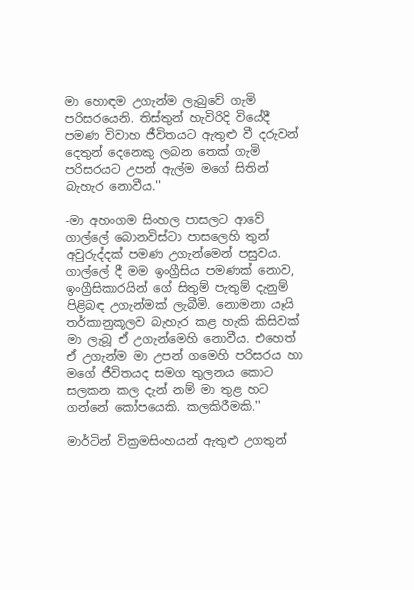මා හොඳම උගැන්ම ලැබුවේ ගැමි පරිසරයෙනි. තිස්‌තුන් හැවිරිදි වියේදී පමණ විවාහ ජීවිතයට ඇතුළු වී දරුවන් දෙතුන් දෙනෙකු ලබන තෙක්‌ ගැමි පරිසරයට උපන් ඇල්ම මගේ සිතින් බැහැර නොවීය.''

-මා අහංගම සිංහල පාසලට ආවේ ගාල්ලේ බොනවිස්‌ටා පාසලෙහි තුන් අවුරුද්දක්‌ පමණ උගැන්මෙන් පසුවය. ගාල්ලේ දී මම ඉංග්‍රීසිය පමණක්‌ නොව, ඉංග්‍රීසිකාරයින් ගේ සිතුම් පැතුම් දැනුම් පිළිබඳ උගැන්මක්‌ ලැබීමි. නොමනා යෑයි තර්කානුකූලව බැහැර කළ හැකි කිසිවක්‌ මා ලැබූ ඒ උගැන්මෙහි නොවීය. එහෙත් ඒ උගැන්ම මා උපන් ගමෙහි පරිසරය හා මගේ ජීවිතයද සමග තුලනය කොට සලකන කල දැන් නම් මා තුළ හට ගන්නේ කෝපයෙකි. කලකිරීමකි.''

මාර්ටින් වික්‍රමසිංහයන් ඇතුළු උගතුන්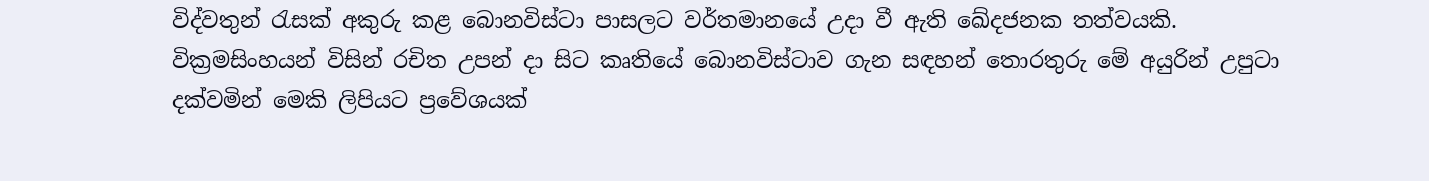විද්වතුන් රැසක්‌ අකුරු කළ බොනවිස්‌ටා පාසලට වර්තමානයේ උදා වී ඇති ඛේදජනක තත්වයකි. වික්‍රමසිංහයන් විසින් රචිත උපන් දා සිට කෘතියේ බොනවිස්‌ටාව ගැන සඳහන් තොරතුරු මේ අයුරින් උපුටා දක්‌වමින් මෙකි ලිපියට ප්‍රවේශයක්‌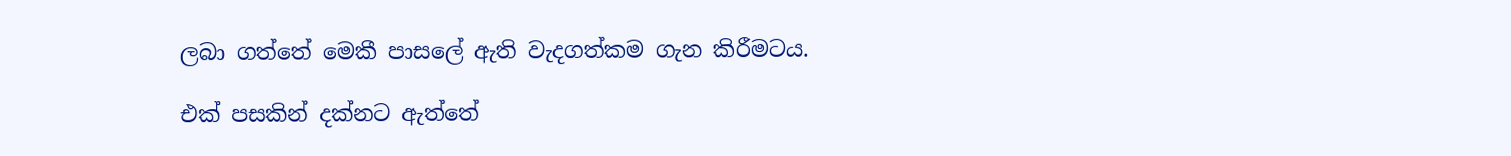ලබා ගත්තේ මෙකී පාසලේ ඇති වැදගත්කම ගැන කිරීමටය.

එක්‌ පසකින් දක්‌නට ඇත්තේ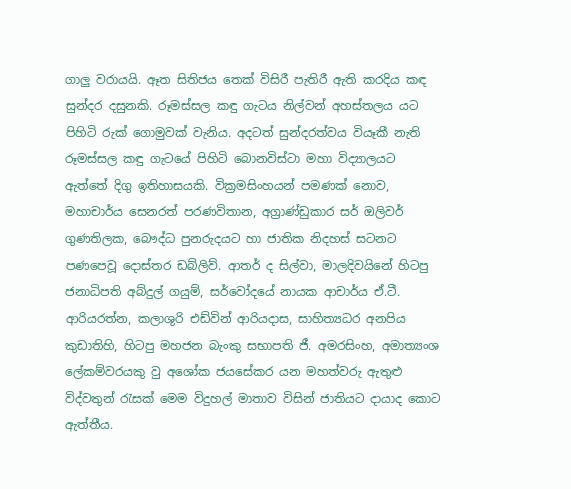ගාලු වරායයි. ඈත සිතිජය තෙක්‌ විසිරී පැතිරී ඇති කරදිය කඳ සුන්දර දසුනකි. රූමස්‌සල කඳු ගැටය නිල්වන් අහස්‌තලය යට පිහිටි රුක්‌ ගොමුවක්‌ වැනිය. අදටත් සුන්දරත්වය වියෑකී නැති රූමස්‌සල කඳු ගැටයේ පිහිටි බොනවිස්‌ටා මහා විද්‍යාලයට ඇත්තේ දිගු ඉතිහාසයකි. වික්‍රමසිංහයන් පමණක්‌ නොව, මහාචාර්ය සෙනරත් පරණවිතාන, අග්‍රාණ්‌ඩුකාර සර් ඔලිවර් ගුණතිලක, බෞද්ධ පුනරුදයට හා ජාතික නිදහස්‌ සටනට පණපෙවූ දොස්‌තර ඩබ්ලිව්. ආතර් ද සිල්වා, මාලදිවයිනේ හිටපු ජනාධිපති අබ්දුල් ගයුම්, සර්වෝදයේ නායක ආචාර්ය ඒ.ටී. ආරියරත්න, කලාශුරි එඩ්වින් ආරියදාස, සාහිත්‍යධර අනපිය කුඩාතිහි, හිටපු මහජන බැංකු සභාපති ජී. අමරසිංහ, අමාත්‍යංශ ලේකම්වරයකු වු අශෝක ජයසේකර යන මහත්වරු ඇතුළු විද්වතුන් රැසක්‌ මෙම විදුහල් මාතාව විසින් ජාතියට දායාද කොට ඇත්තීය.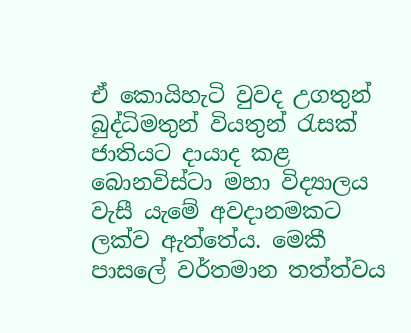ඒ කොයිහැටි වුවද උගතුන් බුද්ධිමතුන් වියතුන් රැසක්‌ ජාතියට දායාද කළ බොනවිස්‌ටා මහා විද්‍යාලය වැසී යැමේ අවදානමකට ලක්‌ව ඇත්තේය. මෙකී පාසලේ වර්තමාන තත්ත්වය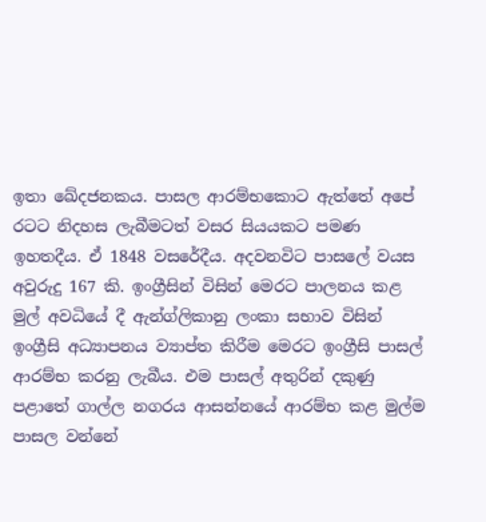ඉතා ඛේදජනකය. පාසල ආරම්භකොට ඇත්තේ අපේ රටට නිදහස ලැබීමටත් වසර සියයකට පමණ ඉහතදීය. ඒ 1848 වසරේදීය. අදවනවිට පාසලේ වයස අවුරුදු 167 කි. ඉංග්‍රීසින් විසින් මෙරට පාලනය කළ මුල් අවධියේ දී ඇන්ග්ලිකානු ලංකා සභාව විසින් ඉංග්‍රීසි අධ්‍යාපනය ව්‍යාප්ත කිරීම මෙරට ඉංග්‍රීසි පාසල් ආරම්භ කරනු ලැබීය. එම පාසල් අතුරින් දකුණු පළාතේ ගාල්ල නගරය ආසන්නයේ ආරම්භ කළ මුල්ම පාසල වන්නේ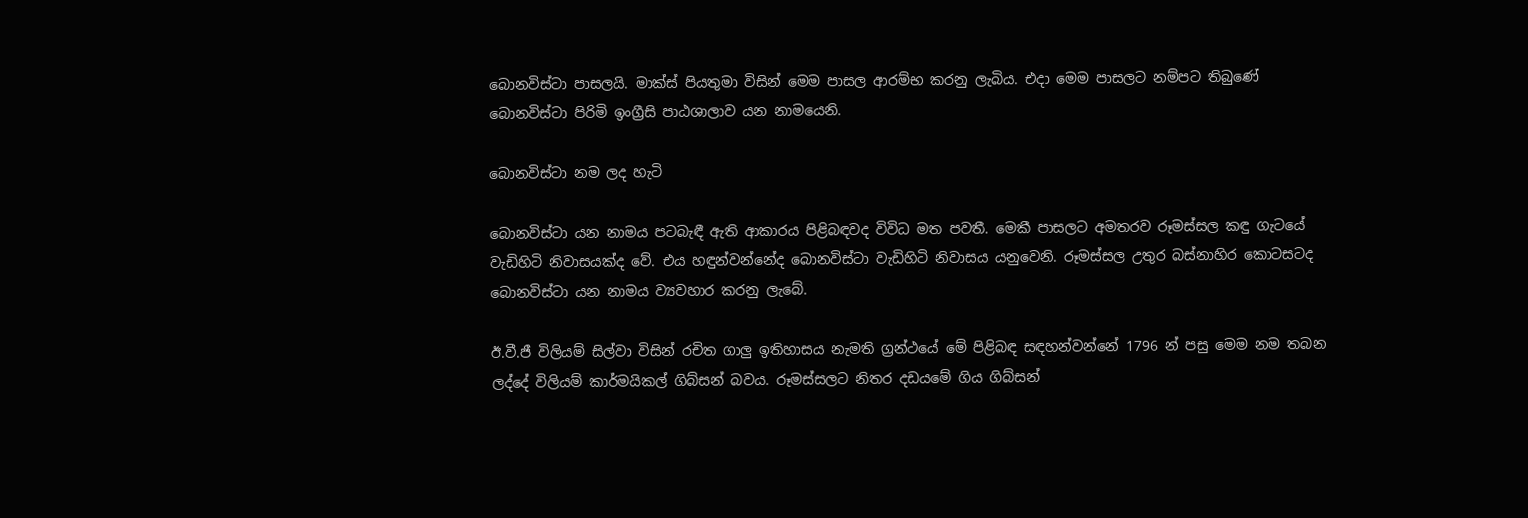බොනවිස්‌ටා පාසලයි. මාක්‌ස්‌ පියතුමා විසින් මෙම පාසල ආරම්භ කරනු ලැබිය. එදා මෙම පාසලට නම්පට තිබුණේ බොනවිස්‌ටා පිරිමි ඉංග්‍රීසි පාඨශාලාව යන නාමයෙනි.

බොනවිස්‌ටා නම ලද හැටි

බොනවිස්‌ටා යන නාමය පටබැඳී ඇති ආකාරය පිළිබඳවද විවිධ මත පවතී. මෙකී පාසලට අමතරව රූමස්‌සල කඳු ගැටයේ වැඩිහිටි නිවාසයක්‌ද වේ. එය හඳුන්වන්නේද බොනවිස්‌ටා වැඩිහිටි නිවාසය යනුවෙනි. රූමස්‌සල උතුර බස්‌නාහිර කොටසටද බොනවිස්‌ටා යන නාමය ව්‍යවහාර කරනු ලැබේ.

ඊ.වී.ජී විලියම් සිල්වා විසින් රචිත ගාලු ඉතිහාසය නැමති ග්‍රන්ථයේ මේ පිළිබඳ සඳහන්වන්නේ 1796 න් පසු මෙම නම තබන ලද්දේ විලියම් කාර්මයිකල් ගිබ්සන් බවය. රූමස්‌සලට නිතර දඩයමේ ගිය ගිබ්සන්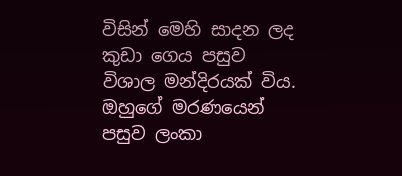විසින් මෙහි සාදන ලද කුඩා ගෙය පසුව විශාල මන්දිරයක්‌ විය. ඔහුගේ මරණයෙන් පසුව ලංකා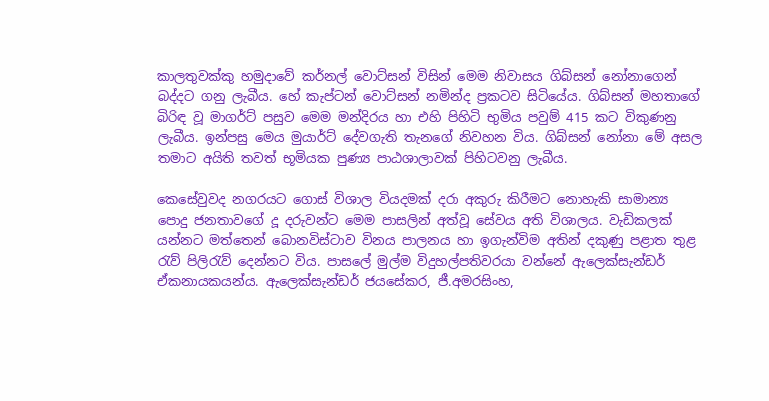කාලතුවක්‌කු හමුදාවේ කර්නල් වොට්‌සන් විසින් මෙම නිවාසය ගිබ්සන් නෝනාගෙන් බද්දට ගනු ලැබීය. හේ කැප්ටන් වොට්‌සන් නමින්ද ප්‍රකටව සිටියේය. ගිබ්සන් මහතාගේ බිරිඳ වූ මාගර්ට්‌ පසුව මෙම මන්දිරය හා එහි පිහිටි භුමිය පවුම් 415 කට විකුණනු ලැබීය. ඉන්පසු මෙය මුයාර්ට්‌ දේවගැති තැනගේ නිවහන විය. ගිබ්සන් නෝනා මේ අසල තමාට අයිති තවත් භූමියක පුණ්‍ය පාඨශාලාවක්‌ පිහිටවනු ලැබීය.

කෙසේවුවද නගරයට ගොස්‌ විශාල වියදමක්‌ දරා අකුරු කිරීමට නොහැකි සාමාන්‍ය පොදු ජනතාවගේ දූ දරුවන්ට මෙම පාසලින් අත්වූ සේවය අති විශාලය. වැඩිකලක්‌ යන්නට මත්තෙන් බොනවිස්‌ටාව විනය පාලනය හා ඉගැන්විම අතින් දකුණු පළාත තුළ රැව් පිලිරැව් දෙන්නට විය. පාසලේ මුල්ම විදුහල්පතිවරයා වන්නේ ඇලෙක්‌සැන්ඩර් ඒකනායකයන්ය. ඇලෙක්‌සැන්ඩර් ජයසේකර, ජී.අමරසිංහ,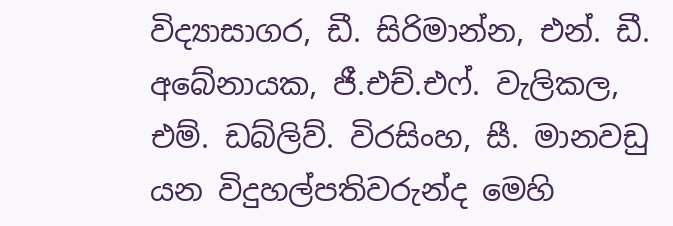විද්‍යාසාගර, ඩී. සිරිමාන්න, එන්. ඩී. අබේනායක, ජී.එච්.එෆ්. වැලිකල, එම්. ඩබ්ලිව්. විරසිංහ, සී. මානවඩු යන විදුහල්පතිවරුන්ද මෙහි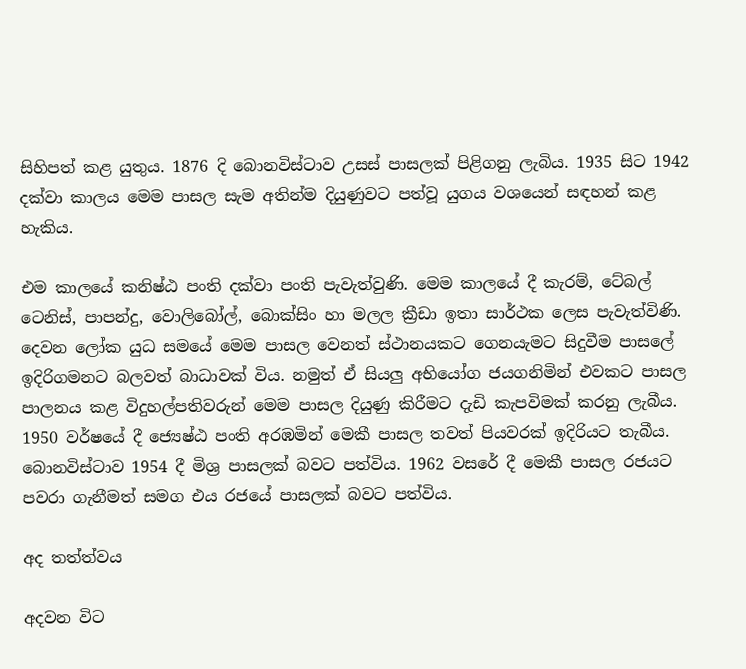සිහිපත් කළ යුතුය. 1876 දි බොනවිස්‌ටාව උසස්‌ පාසලක්‌ පිළිගනු ලැබිය. 1935 සිට 1942 දක්‌වා කාලය මෙම පාසල සැම අතින්ම දියුණුවට පත්වූ යුගය වශයෙන් සඳහන් කළ හැකිය.

එම කාලයේ කනිෂ්ඨ පංති දක්‌වා පංති පැවැත්වුණි. මෙම කාලයේ දී කැරම්, ටේබල් ටෙනිස්‌, පාපන්දු, වොලිබෝල්, බොක්‌සිං හා මලල ක්‍රීඩා ඉතා සාර්ථක ලෙස පැවැත්විණි. දෙවන ලෝක යුධ සමයේ මෙම පාසල වෙනත් ස්‌ථානයකට ගෙනයැමට සිදුවීම පාසලේ ඉදිරිගමනට බලවත් බාධාවක්‌ විය. නමුත් ඒ සියලු අභියෝග ජයගනිමින් එවකට පාසල පාලනය කළ විදුහල්පතිවරුන් මෙම පාසල දියුණු කිරීමට දැඩි කැපවිමක්‌ කරනු ලැබීය. 1950 වර්ෂයේ දී ජ්‍යෙෂ්ඨ පංති අරඹමින් මෙකී පාසල තවත් පියවරක්‌ ඉදිරියට තැබීය. බොනවිස්‌ටාව 1954 දී මිශ්‍ර පාසලක්‌ බවට පත්විය. 1962 වසරේ දී මෙකී පාසල රජයට පවරා ගැනීමත් සමග එය රජයේ පාසලක්‌ බවට පත්විය.

අද තත්ත්වය

අදවන විට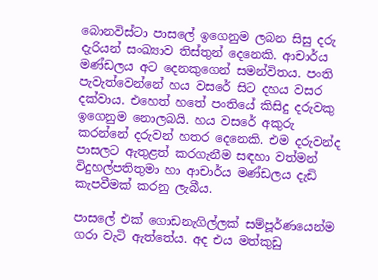බොනවිස්‌ටා පාසලේ ඉගෙනුම ලබන සිසු දරු දැරියන් සංඛ්‍යාව තිස්‌තුන් දෙනෙකි. ආචාර්ය මණ්‌ඩලය අට දෙනකුගෙන් සමන්විතය. පංති පැවැත්වෙන්නේ හය වසරේ සිට දහය වසර දක්‌වාය. එහෙත් හතේ පංතියේ කිසිදු දරුවකු ඉගෙනුම නොලබයි. හය වසරේ අකුරු කරන්නේ දරුවන් හතර දෙනෙකි. එම දරුවන්ද පාසලට ඇතුළත් කරගැනීම සඳහා වත්මන් විදුහල්පතිතුමා හා ආචාර්ය මණ්‌ඩලය දැඩි කැපවීමක්‌ කරනු ලැබීය.

පාසලේ එක්‌ ගොඩනැගිල්ලක්‌ සම්පූර්ණයෙන්ම ගරා වැටි ඇත්තේය. අද එය මත්කුඩු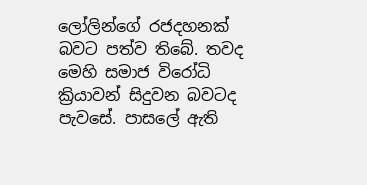ලෝලින්ගේ රජදහනක්‌ බවට පත්ව තිබේ. තවද මෙහි සමාජ විරෝධි ක්‍රියාවන් සිදුවන බවටද පැවසේ. පාසලේ ඇති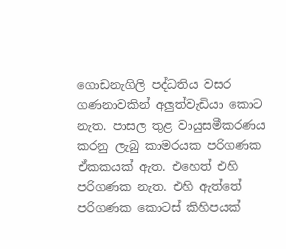ගොඩනැගිලි පද්ධතිය වසර ගණනාවකින් අලුත්වැඩියා කොට නැත. පාසල තුළ වායුසමීකරණය කරනු ලැබු කාමරයක පරිගණක ඒකකයක්‌ ඇත. එහෙත් එහි පරිගණක නැත. එහි ඇත්තේ පරිගණක කොටස්‌ කිහිපයක්‌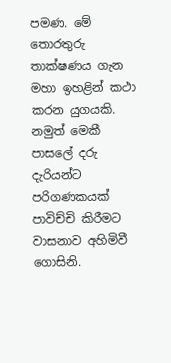පමණ. මේ තොරතුරු තාක්‌ෂණය ගැන මහා ඉහළින් කථා කරන යුගයකි. නමුත් මෙකී පාසලේ දරු දැරියන්ට පරිගණකයක්‌ පාවිච්චි කිරීමට වාසනාව අහිමිවී ගොසිනි.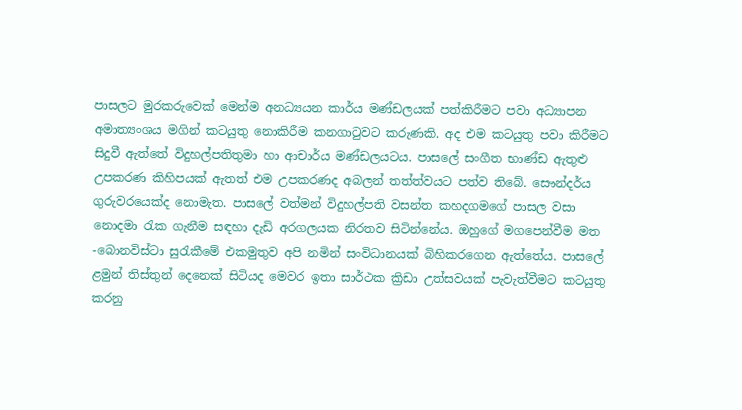පාසලට මුරකරුවෙක්‌ මෙන්ම අනධ්‍යයන කාර්ය මණ්‌ඩලයක්‌ පත්කිරීමට පවා අධ්‍යාපන අමාත්‍යංශය මගින් කටයුතු නොකිරීම කනගාටුවට කරුණකි. අද එම කටයුතු පවා කිරීමට සිදුවී ඇත්තේ විදුහල්පතිතුමා හා ආචාර්ය මණ්‌ඩලයටය. පාසලේ සංගීත භාණ්‌ඩ ඇතුළු උපකරණ කිහිපයක්‌ ඇතත් එම උපකරණද අබලන් තත්ත්වයට පත්ව තිබේ. සෞන්දර්ය ගුරුවරයෙක්‌ද නොමැත. පාසලේ වත්මන් විදුහල්පති වසන්ත කහදගමගේ පාසල වසා නොදමා රැක ගැනීම සඳහා දැඩි අරගලයක නිරතව සිටින්නේය. ඔහුගේ මගපෙන්වීම මත -බොනවිස්‌ටා සුරැකීමේ එකමුතුව අපි නමින් සංවිධානයක්‌ බිහිකරගෙන ඇත්තේය. පාසලේ ළමුන් තිස්‌තුන් දෙනෙක්‌ සිටියද මෙවර ඉතා සාර්ථක ක්‍රිඩා උත්සවයක්‌ පැවැත්වීමට කටයුතු කරනු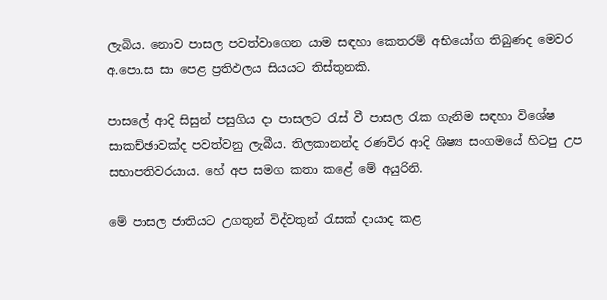ලැබිය. නොව පාසල පවත්වාගෙන යාම සඳහා කෙතරම් අභියෝග තිබුණද මෙවර අ.පො.ස සා පෙළ ප්‍රතිඵලය සියයට තිස්‌තුනකි.

පාසලේ ආදි සිසුන් පසුගිය දා පාසලට රැස්‌ වී පාසල රැක ගැනිම සඳහා විශේෂ සාකච්ඡාවක්‌ද පවත්වනු ලැබීය. තිලකානන්ද රණවිර ආදි ශිෂ්‍ය සංගමයේ හිටපු උප සභාපතිවරයාය. හේ අප සමග කතා කළේ මේ අයුරිනි.

මේ පාසල ජාතියට උගතුන් විද්වතුන් රැසක්‌ දායාද කළ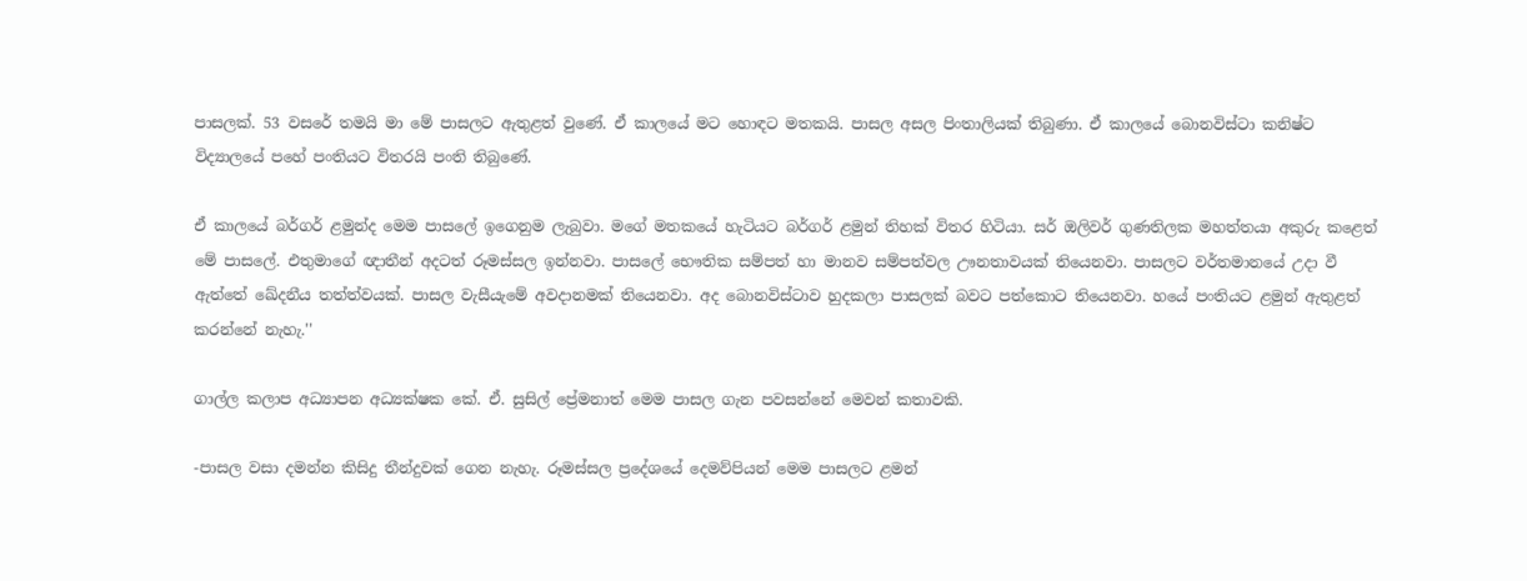පාසලක්‌. 53 වසරේ තමයි මා මේ පාසලට ඇතුළත් වුණේ. ඒ කාලයේ මට හොඳට මතකයි. පාසල අසල පිංතාලියක්‌ තිබුණා. ඒ කාලයේ බොනවිස්‌ටා කනිෂ්ට විද්‍යාලයේ පහේ පංතියට විතරයි පංති තිබුණේ.

ඒ කාලයේ බර්ගර් ළමුන්ද මෙම පාසලේ ඉගෙනුම ලැබුවා. මගේ මතකයේ හැටියට බර්ගර් ළමුන් තිහක්‌ විතර හිටියා. සර් ඔලිවර් ගුණතිලක මහත්තයා අකුරු කළෙත් මේ පාසලේ. එතුමාගේ ඥාතීන් අදටත් රූමස්‌සල ඉන්නවා. පාසලේ භෞතික සම්පත් හා මානව සම්පත්වල ඌනතාවයක්‌ තියෙනවා. පාසලට වර්තමානයේ උදා වී ඇත්තේ ඛේදනීය තත්ත්වයක්‌. පාසල වැසීයැමේ අවදානමක්‌ තියෙනවා. අද බොනවිස්‌ටාව හුදකලා පාසලක්‌ බවට පත්කොට තියෙනවා. හයේ පංතියට ළමුන් ඇතුළත් කරන්නේ නැහැ.''

ගාල්ල කලාප අධ්‍යාපන අධ්‍යක්‌ෂක කේ. ඒ. සුසිල් ප්‍රේමනාත් මෙම පාසල ගැන පවසන්නේ මෙවන් කතාවකි.

-පාසල වසා දමන්න කිසිදු තීන්දුවක්‌ ගෙන නැහැ. රූමස්‌සල ප්‍රදේශයේ දෙමව්පියන් මෙම පාසලට ළමන්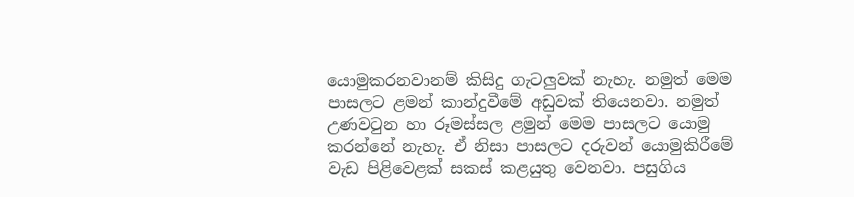යොමුකරනවානම් කිසිදු ගැටලුවක්‌ නැහැ. නමුත් මෙම පාසලට ළමන් කාන්දුවීමේ අඩුවක්‌ තියෙනවා. නමුත් උණවටුන හා රූමස්‌සල ළමුන් මෙම පාසලට යොමු කරන්නේ නැහැ. ඒ නිසා පාසලට දරුවන් යොමුකිරීමේ වැඩ පිළිවෙළක්‌ සකස්‌ කළයුතු වෙනවා. පසුගිය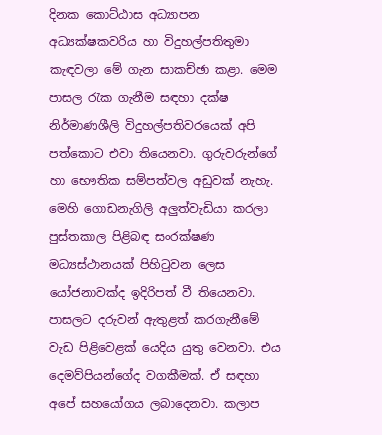දිනක කොට්‌ඨාස අධ්‍යාපන අධ්‍යක්‌ෂකවරිය හා විදුහල්පතිතුමා කැඳවලා මේ ගැන සාකච්ඡා කළා. මෙම පාසල රැක ගැනීම සඳහා දක්‌ෂ නිර්මාණශීලි විදුහල්පතිවරයෙක්‌ අපි පත්කොට එවා තියෙනවා. ගුරුවරුන්ගේ හා භෞතික සම්පත්වල අඩුවක්‌ නැහැ. මෙහි ගොඩනැගිලි අලුත්වැඩියා කරලා පුස්‌තකාල පිළිබඳ සංරක්‌ෂණ මධ්‍යස්‌ථානයක්‌ පිහිටුවන ලෙස යෝජනාවක්‌ද ඉදිරිපත් වී තියෙනවා. පාසලට දරුවන් ඇතුළත් කරගැනීමේ වැඩ පිළිවෙළක්‌ යෙදිය යුතු වෙනවා. එය දෙමව්පියන්ගේද වගකීමක්‌. ඒ සඳහා අපේ සහයෝගය ලබාදෙනවා. කලාප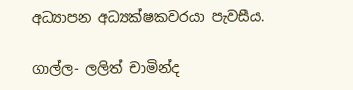අධ්‍යාපන අධ්‍යක්‌ෂකවරයා පැවසීය.

ගාල්ල- ලලිත් චාමින්ද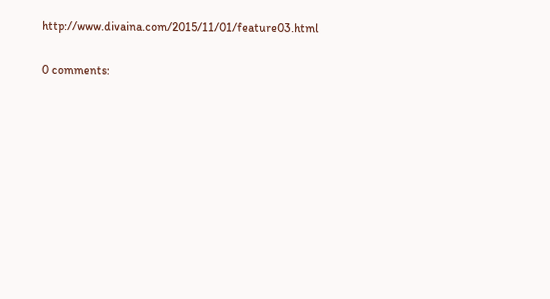http://www.divaina.com/2015/11/01/feature03.html

0 comments: